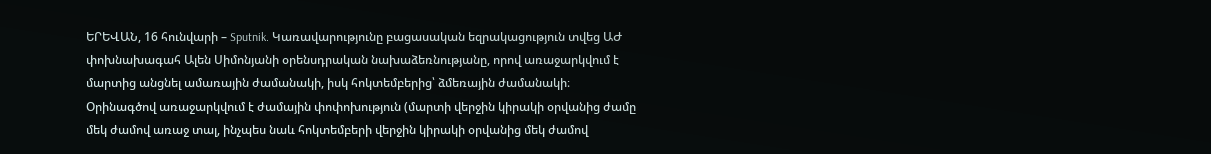ԵՐԵՎԱՆ, 16 հունվարի – Sputnik. Կառավարությունը բացասական եզրակացություն տվեց ԱԺ փոխնախագահ Ալեն Սիմոնյանի օրենսդրական նախաձեռնությանը, որով առաջարկվում է մարտից անցնել ամառային ժամանակի, իսկ հոկտեմբերից՝ ձմեռային ժամանակի։
Օրինագծով առաջարկվում է ժամային փոփոխություն (մարտի վերջին կիրակի օրվանից ժամը մեկ ժամով առաջ տալ, ինչպես նաև հոկտեմբերի վերջին կիրակի օրվանից մեկ ժամով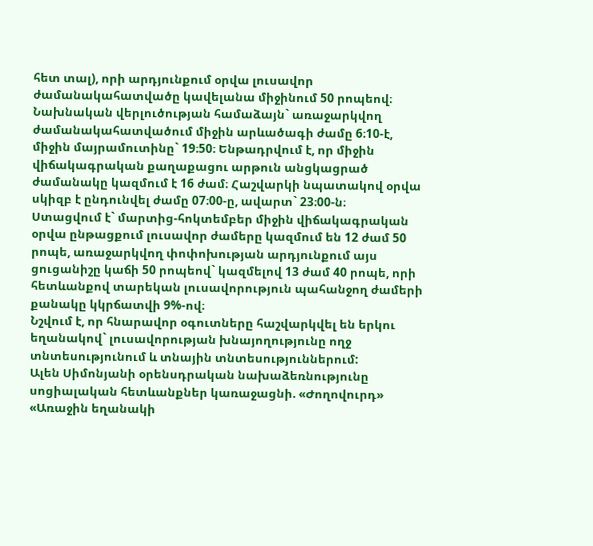հետ տալ), որի արդյունքում օրվա լուսավոր ժամանակահատվածը կավելանա միջինում 50 րոպեով։
Նախնական վերլուծության համաձայն` առաջարկվող ժամանակահատվածում միջին արևածագի ժամը 6։10-է, միջին մայրամուտինը` 19։50։ Ենթադրվում է, որ միջին վիճակագրական քաղաքացու արթուն անցկացրած ժամանակը կազմում է 16 ժամ։ Հաշվարկի նպատակով օրվա սկիզբ է ընդունվել ժամը 07։00-ը, ավարտ` 23։00-ն։
Ստացվում է` մարտից-հոկտեմբեր միջին վիճակագրական օրվա ընթացքում լուսավոր ժամերը կազմում են 12 ժամ 50 րոպե, առաջարկվող փոփոխության արդյունքում այս ցուցանիշը կաճի 50 րոպեով` կազմելով 13 ժամ 40 րոպե, որի հետևանքով տարեկան լուսավորություն պահանջող ժամերի քանակը կկրճատվի 9%-ով։
Նշվում է, որ հնարավոր օգուտները հաշվարկվել են երկու եղանակով` լուսավորության խնայողությունը ողջ տնտեսությունում և տնային տնտեսություններում:
Ալեն Սիմոնյանի օրենսդրական նախաձեռնությունը սոցիալական հետևանքներ կառաջացնի. «Ժողովուրդ»
«Առաջին եղանակի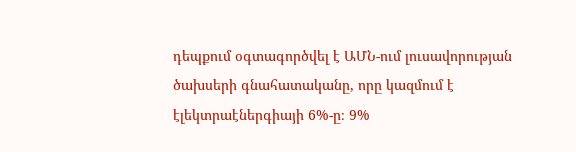դեպքում օգտագործվել է ԱՄՆ-ում լուսավորության ծախսերի գնահատականը, որը կազմում է էլեկտրաէներգիայի 6%-ը։ 9%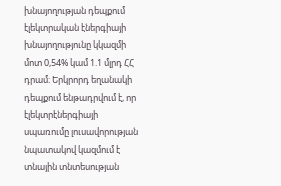խնայողության դեպքում էլեկտրական էներգիայի խնայողությունը կկազմի մոտ 0,54% կամ 1.1 մլրդ ՀՀ դրամ։ Երկրորդ եղանակի դեպքում ենթադրվում է, որ էլեկտրէներգիայի սպառումը լուսավորության նպատակով կազմում է տնային տնտեսության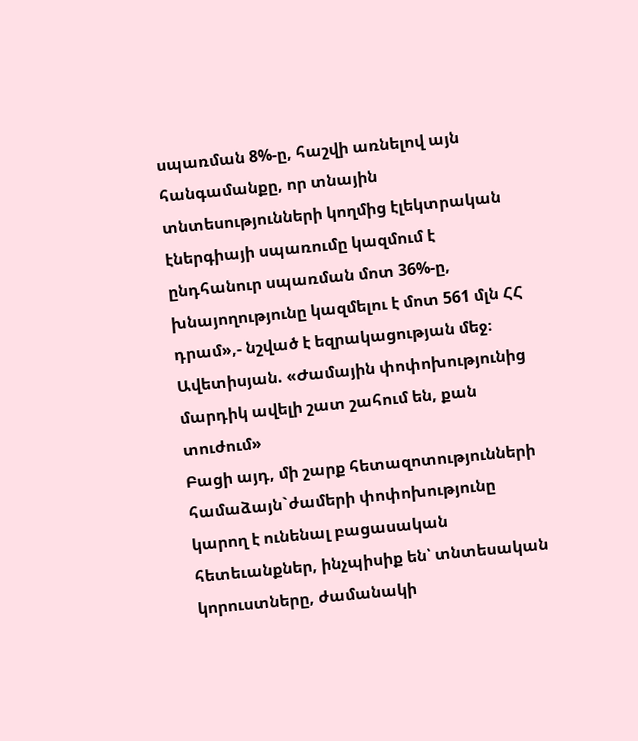սպառման 8%-ը, հաշվի առնելով այն հանգամանքը, որ տնային տնտեսությունների կողմից էլեկտրական էներգիայի սպառումը կազմում է ընդհանուր սպառման մոտ 36%-ը, խնայողությունը կազմելու է մոտ 561 մլն ՀՀ դրամ»,- նշված է եզրակացության մեջ։
Ավետիսյան. «Ժամային փոփոխությունից մարդիկ ավելի շատ շահում են, քան տուժում»
Բացի այդ, մի շարք հետազոտությունների համաձայն`ժամերի փոփոխությունը կարող է ունենալ բացասական հետեւանքներ, ինչպիսիք են՝ տնտեսական կորուստները, ժամանակի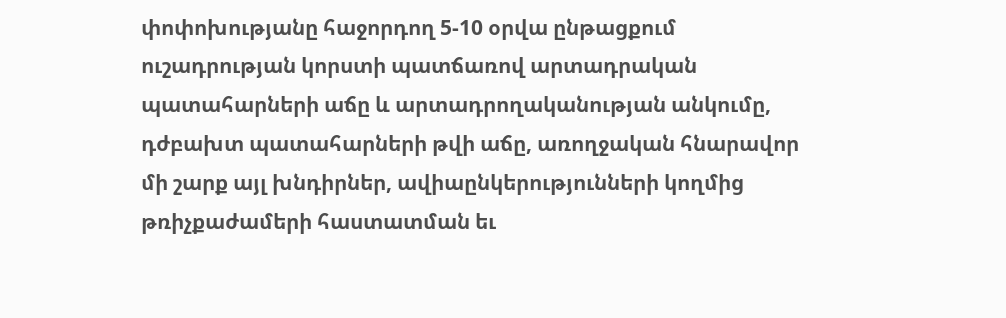փոփոխությանը հաջորդող 5-10 օրվա ընթացքում ուշադրության կորստի պատճառով արտադրական պատահարների աճը և արտադրողականության անկումը, դժբախտ պատահարների թվի աճը, առողջական հնարավոր մի շարք այլ խնդիրներ, ավիաընկերությունների կողմից թռիչքաժամերի հաստատման եւ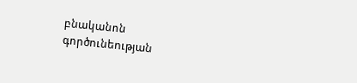բնականոն գործունեության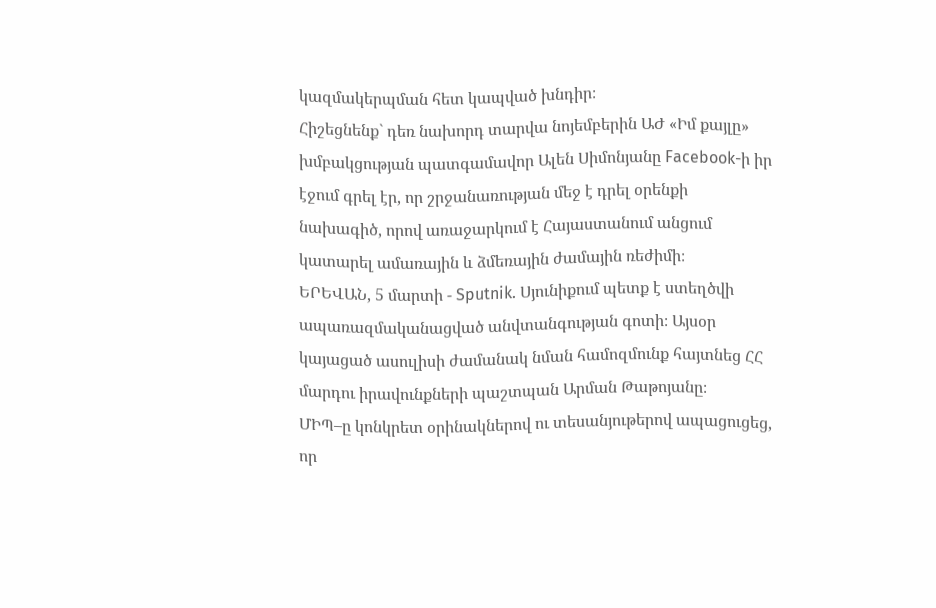կազմակերպման հետ կապված խնդիր։
Հիշեցնենք` դեռ նախորդ տարվա նոյեմբերին ԱԺ «Իմ քայլը» խմբակցության պատգամավոր Ալեն Սիմոնյանը Facebook-ի իր էջում գրել էր, որ շրջանառության մեջ է դրել օրենքի նախագիծ, որով առաջարկում է Հայաստանում անցում կատարել ամառային և ձմեռային ժամային ռեժիմի։
ԵՐԵՎԱՆ, 5 մարտի - Sputnik. Սյունիքում պետք է ստեղծվի ապառազմականացված անվտանգության գոտի։ Այսօր կայացած ասուլիսի ժամանակ նման համոզմունք հայտնեց ՀՀ մարդու իրավունքների պաշտպան Արման Թաթոյանը։
ՄԻՊ–ը կոնկրետ օրինակներով ու տեսանյութերով ապացուցեց, որ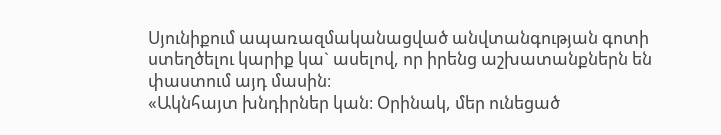Սյունիքում ապառազմականացված անվտանգության գոտի ստեղծելու կարիք կա` ասելով, որ իրենց աշխատանքներն են փաստում այդ մասին։
«Ակնհայտ խնդիրներ կան։ Օրինակ, մեր ունեցած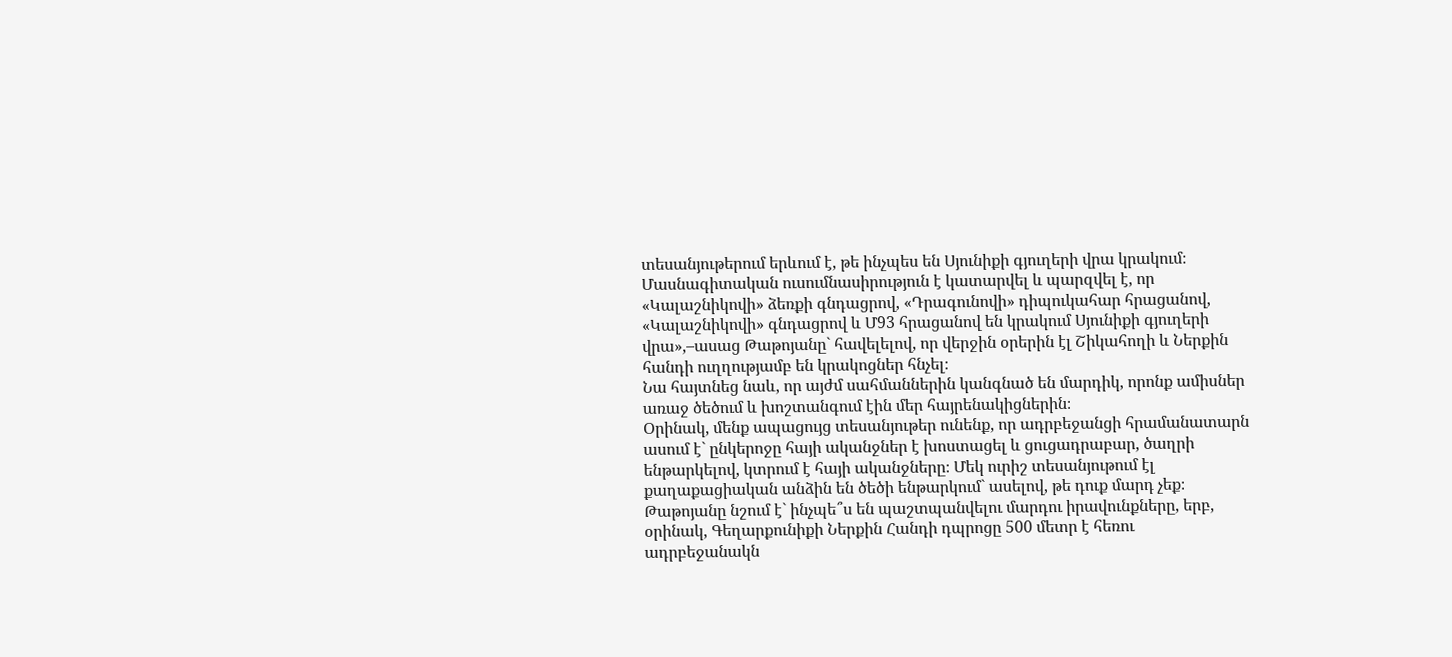տեսանյութերում երևում է, թե ինչպես են Սյունիքի գյուղերի վրա կրակում։ Մասնագիտական ուսումնասիրություն է կատարվել և պարզվել է, որ «Կալաշնիկովի» ձեռքի գնդացրով, «Դրագունովի» դիպուկահար հրացանով, «Կալաշնիկովի» գնդացրով և Մ93 հրացանով են կրակում Սյունիքի գյուղերի վրա»,–ասաց Թաթոյանը` հավելելով, որ վերջին օրերին էլ Շիկահողի և Ներքին հանդի ուղղությամբ են կրակոցներ հնչել։
Նա հայտնեց նաև, որ այժմ սահմաններին կանգնած են մարդիկ, որոնք ամիսներ առաջ ծեծում և խոշտանգում էին մեր հայրենակիցներին։
Օրինակ, մենք ապացույց տեսանյութեր ունենք, որ ադրբեջանցի հրամանատարն ասում է` ընկերոջը հայի ականջներ է խոստացել և ցուցադրաբար, ծաղրի ենթարկելով, կտրում է հայի ականջները։ Մեկ ուրիշ տեսանյութում էլ քաղաքացիական անձին են ծեծի ենթարկում` ասելով, թե դուք մարդ չեք։
Թաթոյանը նշում է` ինչպե՞ս են պաշտպանվելու մարդու իրավունքները, երբ, օրինակ, Գեղարքունիքի Ներքին Հանդի դպրոցը 500 մետր է հեռու ադրբեջանակն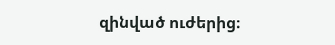զինված ուժերից։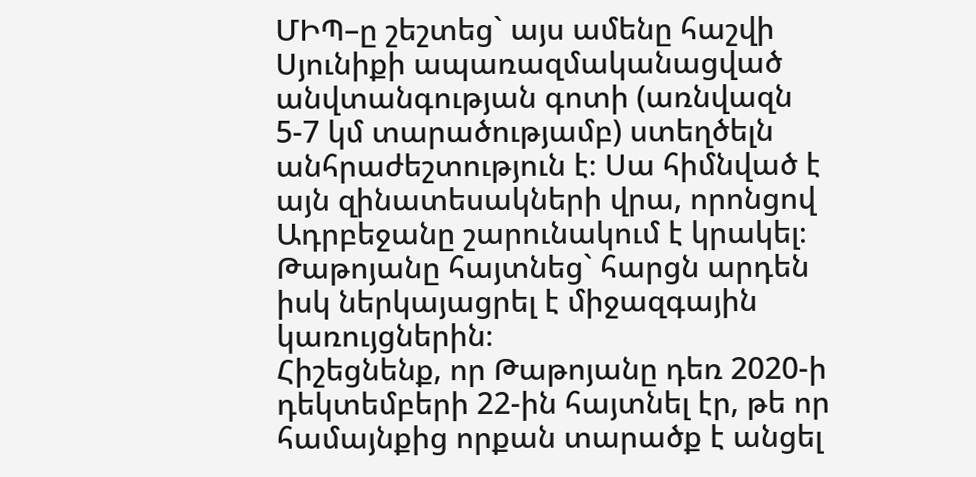ՄԻՊ–ը շեշտեց` այս ամենը հաշվի Սյունիքի ապառազմականացված անվտանգության գոտի (առնվազն 5-7 կմ տարածությամբ) ստեղծելն անհրաժեշտություն է։ Սա հիմնված է այն զինատեսակների վրա, որոնցով Ադրբեջանը շարունակում է կրակել։ Թաթոյանը հայտնեց` հարցն արդեն իսկ ներկայացրել է միջազգային կառույցներին։
Հիշեցնենք, որ Թաթոյանը դեռ 2020-ի դեկտեմբերի 22-ին հայտնել էր, թե որ համայնքից որքան տարածք է անցել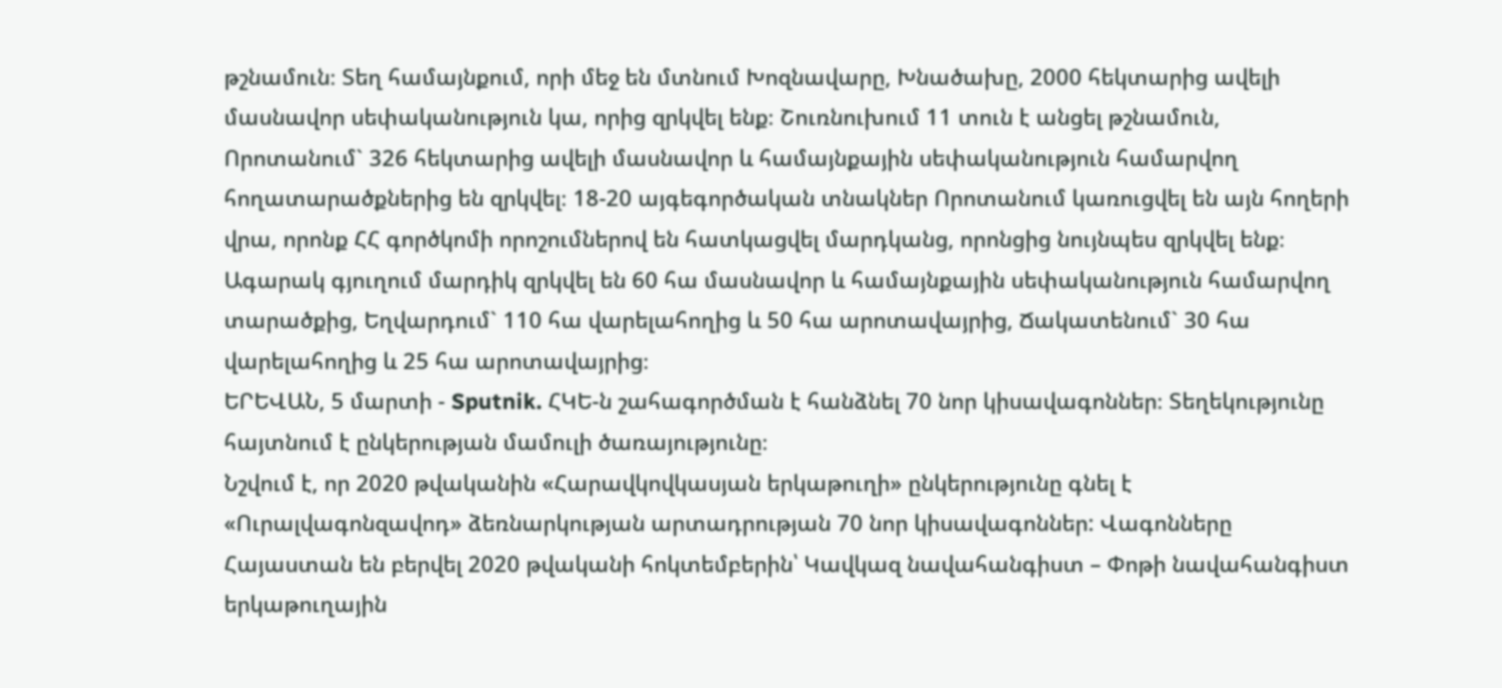թշնամուն։ Տեղ համայնքում, որի մեջ են մտնում Խոզնավարը, Խնածախը, 2000 հեկտարից ավելի մասնավոր սեփականություն կա, որից զրկվել ենք։ Շուռնուխում 11 տուն է անցել թշնամուն, Որոտանում` 326 հեկտարից ավելի մասնավոր և համայնքային սեփականություն համարվող հողատարածքներից են զրկվել։ 18-20 այգեգործական տնակներ Որոտանում կառուցվել են այն հողերի վրա, որոնք ՀՀ գործկոմի որոշումներով են հատկացվել մարդկանց, որոնցից նույնպես զրկվել ենք։
Ագարակ գյուղում մարդիկ զրկվել են 60 հա մասնավոր և համայնքային սեփականություն համարվող տարածքից, Եղվարդում` 110 հա վարելահողից և 50 հա արոտավայրից, Ճակատենում` 30 հա վարելահողից և 25 հա արոտավայրից։
ԵՐԵՎԱՆ, 5 մարտի - Sputnik. ՀԿԵ-ն շահագործման է հանձնել 70 նոր կիսավագոններ։ Տեղեկությունը հայտնում է ընկերության մամուլի ծառայությունը։
Նշվում է, որ 2020 թվականին «Հարավկովկասյան երկաթուղի» ընկերությունը գնել է «Ուրալվագոնզավոդ» ձեռնարկության արտադրության 70 նոր կիսավագոններ: Վագոնները Հայաստան են բերվել 2020 թվականի հոկտեմբերին՝ Կավկազ նավահանգիստ – Փոթի նավահանգիստ երկաթուղային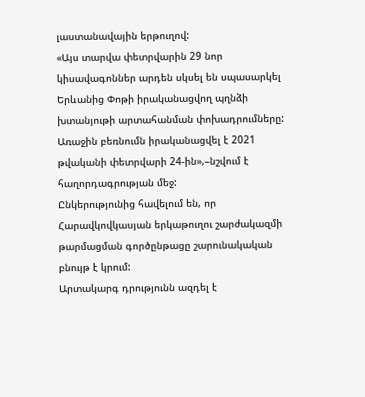լաստանավային երթուղով:
«Այս տարվա փետրվարին 29 նոր կիսավագոններ արդեն սկսել են սպասարկել Երևանից Փոթի իրականացվող պղնձի խտանյութի արտահանման փոխադրումները: Առաջին բեռնումն իրականացվել է 2021 թվականի փետրվարի 24-ին»,–նշվում է հաղորդագրության մեջ:
Ընկերությունից հավելում են, որ Հարավկովկասյան երկաթուղու շարժակազմի թարմացման գործընթացը շարունակական բնույթ է կրում:
Արտակարգ դրությունն ազդել է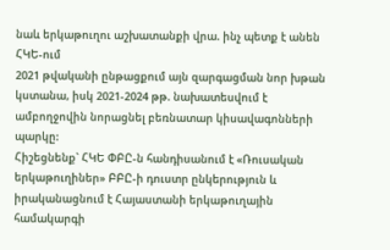նաև երկաթուղու աշխատանքի վրա. ինչ պետք է անեն ՀԿԵ-ում
2021 թվականի ընթացքում այն զարգացման նոր խթան կստանա, իսկ 2021-2024 թթ. նախատեսվում է ամբողջովին նորացնել բեռնատար կիսավագոնների պարկը:
Հիշեցնենք` ՀԿԵ ՓԲԸ-ն հանդիսանում է «Ռուսական երկաթուղիներ» ԲԲԸ-ի դուստր ընկերություն և իրականացնում է Հայաստանի երկաթուղային համակարգի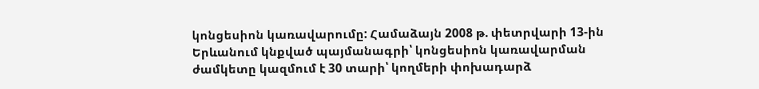կոնցեսիոն կառավարումը: Համաձայն 2008 թ. փետրվարի 13-ին Երևանում կնքված պայմանագրի՝ կոնցեսիոն կառավարման ժամկետը կազմում է 30 տարի՝ կողմերի փոխադարձ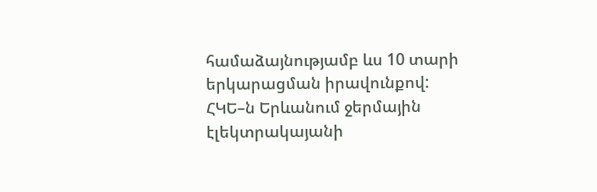համաձայնությամբ ևս 10 տարի երկարացման իրավունքով:
ՀԿԵ–ն Երևանում ջերմային էլեկտրակայանի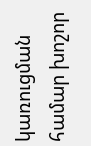կառուցման համար խոշոր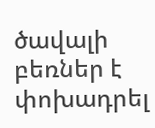ծավալի բեռներ է փոխադրել